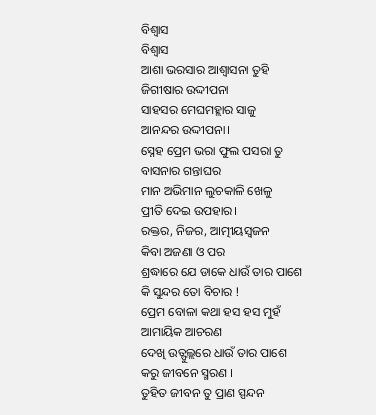ବିଶ୍ୱାସ
ବିଶ୍ୱାସ
ଆଶା ଭରସାର ଆଶ୍ୱାସନା ତୁହି
ଜିଗୀଷାର ଉଦ୍ଦୀପନା
ସାହସର ମେଘମହ୍ଲାର ସାଜୁ
ଆନନ୍ଦର ଉଦ୍ଦୀପନା।
ସ୍ନେହ ପ୍ରେମ ଭରା ଫୁଲ ପସରା ତୁ
ବାସନାର ଗନ୍ତାଘର
ମାନ ଅଭିମାନ ଲୁଚକାଳି ଖେଳୁ
ପ୍ରୀତି ଦେଇ ଉପହାର।
ରକ୍ତର, ନିଜର, ଆତ୍ମୀୟସ୍ଵଜନ
କିବା ଅଜଣା ଓ ପର
ଶ୍ରଦ୍ଧାରେ ଯେ ଡାକେ ଧାଉଁ ତାର ପାଶେ
କି ସୁନ୍ଦର ତୋ ବିଚାର !
ପ୍ରେମ ବୋଳା କଥା ହସ ହସ ମୁହଁ
ଆମାୟିକ ଆଚରଣ
ଦେଖି ଉତ୍ଫୁଲ୍ଲରେ ଧାଉଁ ତାର ପାଶେ
କରୁ ଜୀବନେ ସ୍ମରଣ ।
ତୁହିତ ଜୀବନ ତୁ ପ୍ରାଣ ସ୍ପନ୍ଦନ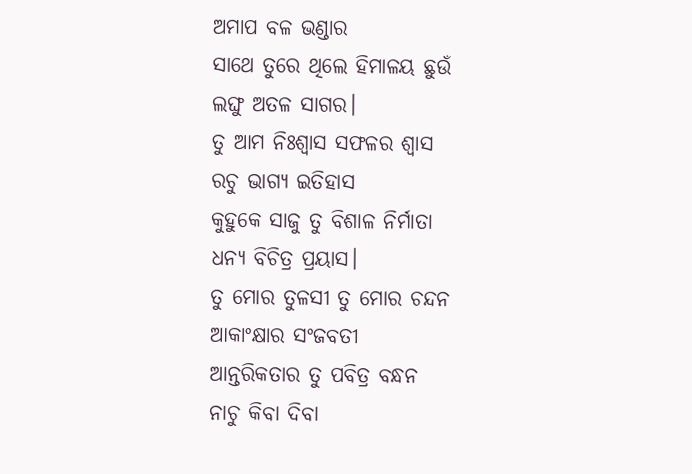ଅମାପ ବଳ ଭଣ୍ଡାର
ସାଥେ ତୁରେ ଥିଲେ ହିମାଳୟ ଛୁଉଁ
ଲଙ୍ଘୁ ଅତଳ ସାଗର।
ତୁ ଆମ ନିଃଶ୍ୱାସ ସଫଳର ଶ୍ଵାସ
ରଚୁ ଭାଗ୍ୟ ଇତିହାସ
କୁହୁକେ ସାଜୁ ତୁ ବିଶାଳ ନିର୍ମାତା
ଧନ୍ୟ ବିଚିତ୍ର ପ୍ରୟାସ।
ତୁ ମୋର ତୁଳସୀ ତୁ ମୋର ଚନ୍ଦନ
ଆକାଂକ୍ଷାର ସଂଜବତୀ
ଆନ୍ତରିକତାର ତୁ ପବିତ୍ର ବନ୍ଧନ
ନାଚୁ କିବା ଦିବା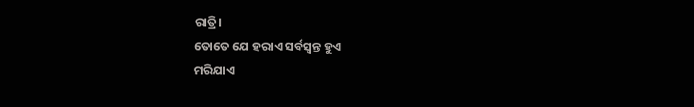ରାତ୍ରି।
ତୋତେ ଯେ ହରାଏ ସର୍ବସ୍ୱନ୍ତ ହୁଏ
ମରିଯାଏ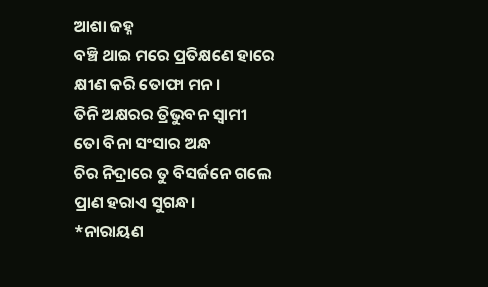ଆଶା ଜହ୍ନ
ବଞ୍ଚି ଥାଇ ମରେ ପ୍ରତିକ୍ଷଣେ ହାରେ
କ୍ଷୀଣ କରି ତୋଫା ମନ।
ତିନି ଅକ୍ଷରର ତ୍ରିଭୁବନ ସ୍ୱାମୀ
ତୋ ବିନା ସଂସାର ଅନ୍ଧ
ଚିର ନିଦ୍ରାରେ ତୁ ବିସର୍ଜନେ ଗଲେ
ପ୍ରାଣ ହରାଏ ସୁଗନ୍ଧ।
*ନାରାୟଣ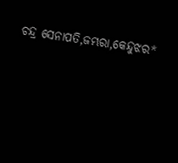ଚନ୍ଦ୍ର ସେନାପତି,ଜମ୍ଭରା,କେନ୍ଦୁଝର*